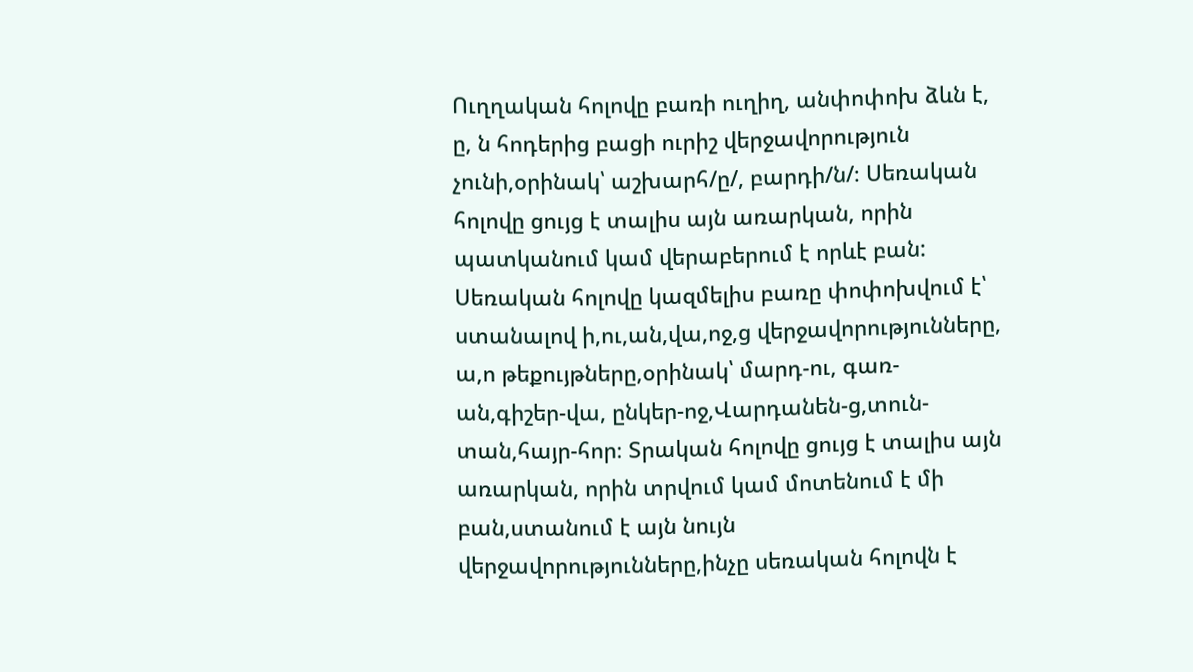Ուղղական հոլովը բառի ուղիղ, անփոփոխ ձևն է, ը, ն հոդերից բացի ուրիշ վերջավորություն չունի,օրինակ՝ աշխարհ/ը/, բարդի/ն/։ Սեռական հոլովը ցույց է տալիս այն առարկան, որին պատկանում կամ վերաբերում է որևէ բան: Սեռական հոլովը կազմելիս բառը փոփոխվում է՝ ստանալով ի,ու,ան,վա,ոջ,ց վերջավորությունները, ա,ո թեքույթները,օրինակ՝ մարդ-ու, գառ-ան,գիշեր-վա, ընկեր-ոջ,Վարդանեն-ց,տուն-տան,հայր-հոր։ Տրական հոլովը ցույց է տալիս այն առարկան, որին տրվում կամ մոտենում է մի բան,ստանում է այն նույն վերջավորությունները,ինչը սեռական հոլովն է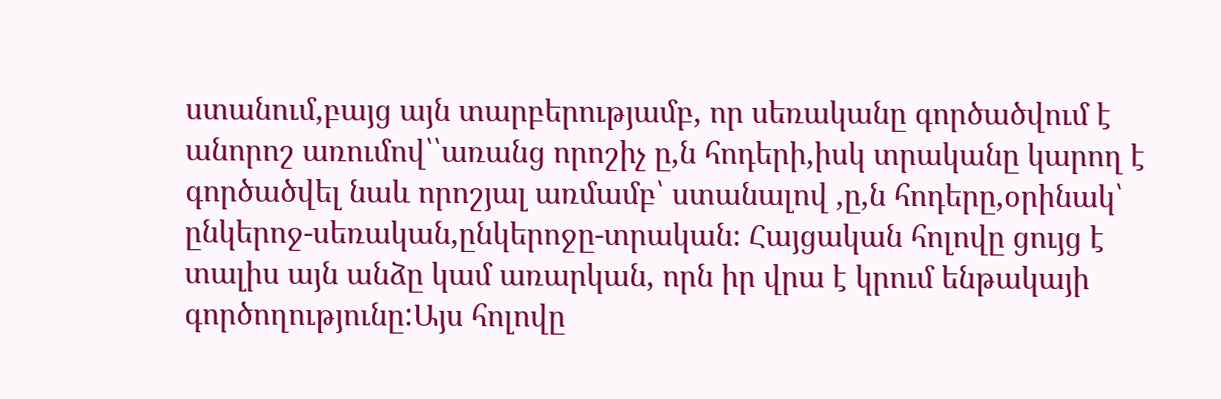ստանում,բայց այն տարբերությամբ, որ սեռականը գործածվում է անորոշ առումով՝՝առանց որոշիչ ը,ն հոդերի,իսկ տրականը կարող է գործածվել նաև որոշյալ առմամբ՝ ստանալով ,ը,ն հոդերը,օրինակ՝ ընկերոջ-սեռական,ընկերոջը-տրական։ Հայցական հոլովը ցույց է տալիս այն անձը կամ առարկան, որն իր վրա է կրում ենթակայի գործողությունը:Այս հոլովը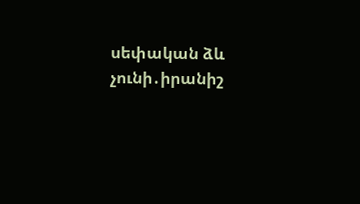սեփական ձև չունի․իրանիշ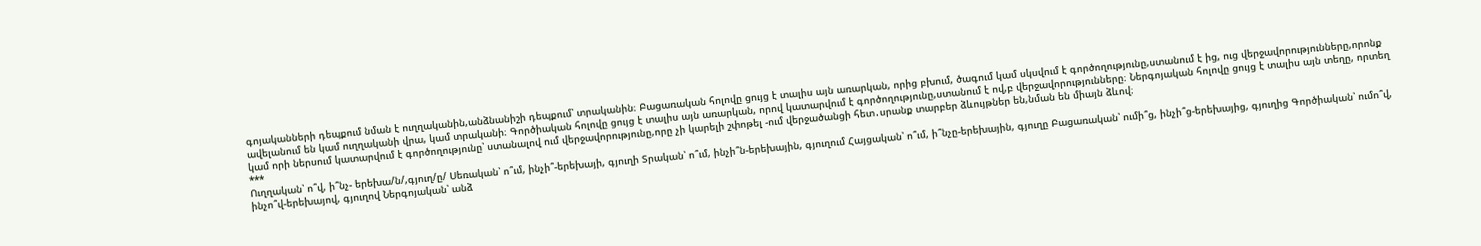գոյականների դեպքում նման է ուղղականին,անձնանիշի դեպքում՝ տրականին։ Բացառական հոլովը ցույց է տալիս այն առարկան, որից բխում, ծագում կամ սկսվում է գործողությունը,ստանում է ից, ուց վերջավորությունները,որոնք ավելանում են կամ ուղղականի վրա, կամ տրականի։ Գործիական հոլովը ցույց է տալիս այն առարկան, որով կատարվում է գործողությունը,ստանում է ով,բ վերջավորությունները։ Ներգոյական հոլովը ցույց է տալիս այն տեղը, որտեղ կամ որի ներսում կատարվում է գործողությունը՝ ստանալով ում վերջավորությունը,որը չի կարելի շփոթել -ում վերջածանցի հետ․սրանք տարբեր ձևույթներ են,նման են միայն ձևով։
***
Ուղղական՝ ո՞վ, ի՞նչ- երեխա/ն/,գյուղ/ը/ Սեռական՝ ո՞ւմ, ինչի՞-երեխայի, գյուղի Տրական՝ ո՞ւմ, ինչի՞ն-երեխային, գյուղում Հայցական՝ ո՞ւմ, ի՞նչը-երեխային, գյուղը Բացառական՝ ումի՞ց, ինչի՞ց-երեխայից, գյուղից Գործիական՝ ումո՞վ, ինչո՞վ-երեխայով, գյուղով Ներգոյական՝ անձ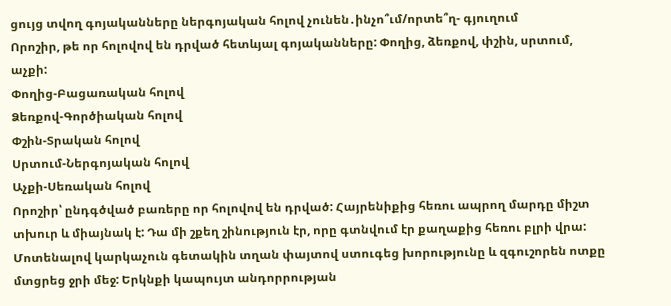ցույց տվող գոյականները ներգոյական հոլով չունեն․ինչո՞ւմ/որտե՞ղ- գյուղում
Որոշիր, թե որ հոլովով են դրված հետևյալ գոյականները: Փողից, ձեռքով, փշին, սրտում, աչքի:
Փողից-Բացառական հոլով
Ձեռքով-Գործիական հոլով
Փշին-Տրական հոլով
Սրտում-Ներգոյական հոլով
Աչքի-Սեռական հոլով
Որոշիր՝ ընդգծված բառերը որ հոլովով են դրված: Հայրենիքից հեռու ապրող մարդը միշտ տխուր և միայնակ է: Դա մի շքեղ շինություն էր, որը գտնվում էր քաղաքից հեռու բլրի վրա: Մոտենալով կարկաչուն գետակին տղան փայտով ստուգեց խորությունը և զգուշորեն ոտքը մտցրեց ջրի մեջ: Երկնքի կապույտ անդորրության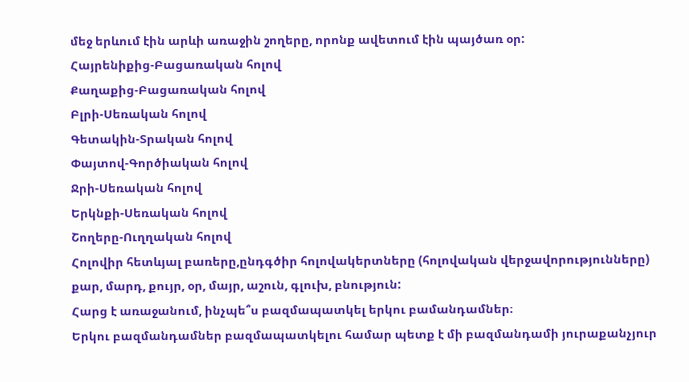մեջ երևում էին արևի առաջին շողերը, որոնք ավետում էին պայծառ օր:
Հայրենիքից-Բացառական հոլով
Քաղաքից-Բացառական հոլով
Բլրի-Սեռական հոլով
Գետակին-Տրական հոլով
Փայտով-Գործիական հոլով
Ջրի-Սեռական հոլով
Երկնքի-Սեռական հոլով
Շողերը-Ուղղական հոլով
Հոլովիր հետևյալ բառերը,ընդգծիր հոլովակերտները (հոլովական վերջավորությունները) քար, մարդ, քույր, օր, մայր, աշուն, գլուխ, բնություն:
Հարց է առաջանում, ինչպե՞ս բազմապատկել երկու բամանդամներ։
Երկու բազմանդամներ բազմապատկելու համար պետք է մի բազմանդամի յուրաքանչյուր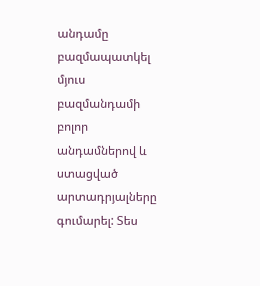անդամը բազմապատկել մյուս բազմանդամի բոլոր անդամներով և ստացված արտադրյալները գումարել: Տես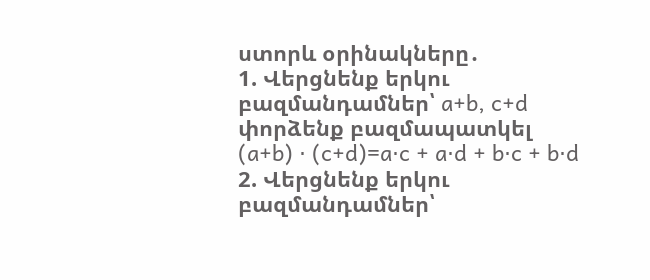ստորև օրինակները․
1. Վերցնենք երկու բազմանդամներ՝ a+b, c+d փորձենք բազմապատկել
(a+b) ⋅ (c+d)=a⋅c + a⋅d + b⋅c + b⋅d
2. Վերցնենք երկու բազմանդամներ՝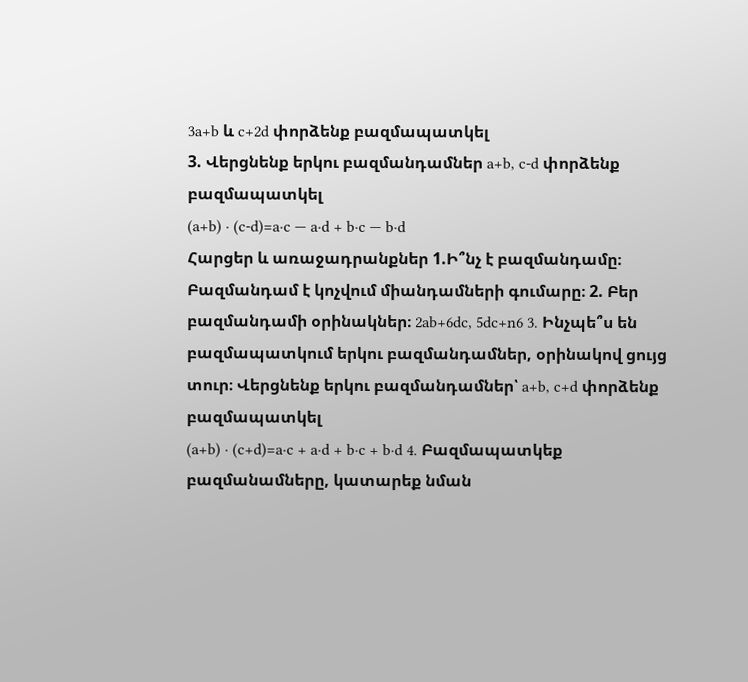3a+b և c+2d փորձենք բազմապատկել
3. Վերցնենք երկու բազմանդամներ a+b, c-d փորձենք բազմապատկել
(a+b) ⋅ (c-d)=a⋅c — a⋅d + b⋅c — b⋅d
Հարցեր և առաջադրանքներ 1.Ի՞նչ է բազմանդամը։
Բազմանդամ է կոչվում միանդամների գումարը։ 2. Բեր բազմանդամի օրինակներ։ 2ab+6dc, 5dc+n6 3. Ինչպե՞ս են բազմապատկում երկու բազմանդամներ, օրինակով ցույց տուր։ Վերցնենք երկու բազմանդամներ՝ a+b, c+d փորձենք բազմապատկել
(a+b) ⋅ (c+d)=a⋅c + a⋅d + b⋅c + b⋅d 4. Բազմապատկեք բազմանամները, կատարեք նման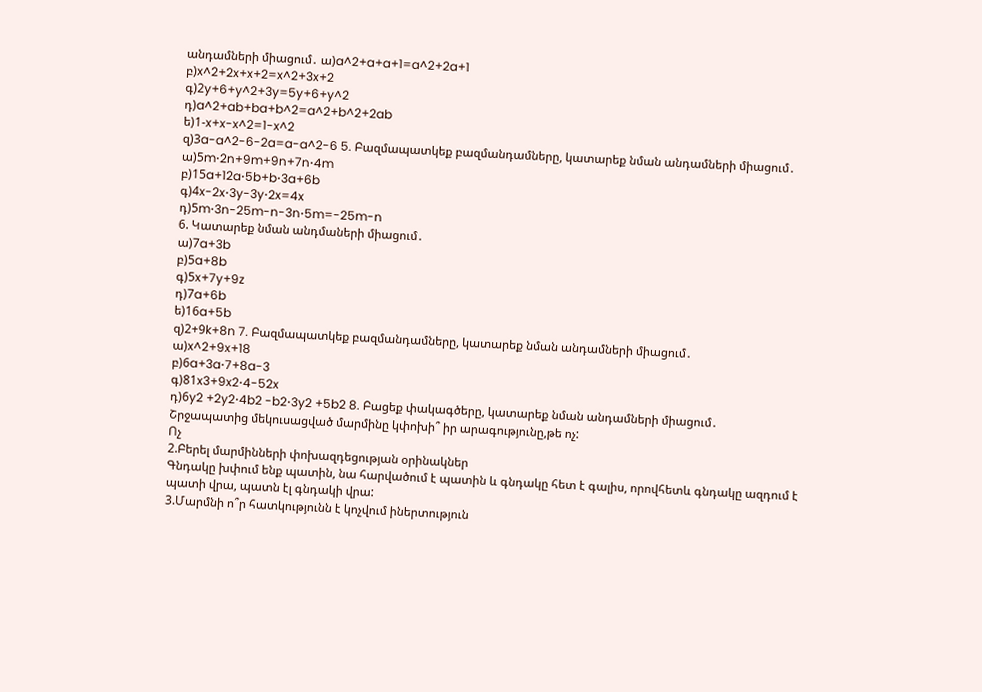անդամների միացում․ ա)a^2+a+a+1=a^2+2a+1
բ)x^2+2x+x+2=x^2+3x+2
գ)2y+6+y^2+3y=5y+6+y^2
դ)a^2+ab+ba+b^2=a^2+b^2+2ab
ե)1-x+x-x^2=1-x^2
զ)3a-a^2-6-2a=a-a^2-6 5. Բազմապատկեք բազմանդամները, կատարեք նման անդամների միացում․
ա)5m⋅2n+9m+9n+7n⋅4m
բ)15a+12a⋅5b+b⋅3a+6b
գ)4x-2x⋅3y-3y⋅2x=4x
դ)5m⋅3n-25m-n-3n⋅5m=-25m-n
6. Կատարեք նման անդմաների միացում․
ա)7a+3b
բ)5a+8b
գ)5x+7y+9z
դ)7a+6b
ե)16a+5b
զ)2+9k+8n 7. Բազմապատկեք բազմանդամները, կատարեք նման անդամների միացում․
ա)x^2+9x+18
բ)6a+3a⋅7+8a-3
գ)81x3+9x2⋅4-52x
դ)6y2 +2y2⋅4b2 -b2⋅3y2 +5b2 8. Բացեք փակագծերը, կատարեք նման անդամների միացում․
Շրջապատից մեկուսացված մարմինը կփոխի՞ իր արագությունը,թե ոչ:
Ոչ
2.Բերել մարմինների փոխազդեցության օրինակներ
Գնդակը խփում ենք պատին, նա հարվածում է պատին և գնդակը հետ է գալիս, որովհետև գնդակը ազդում է պատի վրա, պատն էլ գնդակի վրա:
3.Մարմնի ո՞ր հատկությունն է կոչվում իներտություն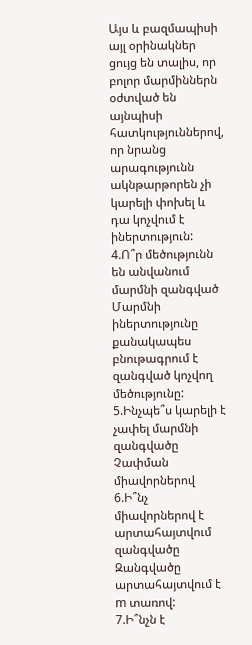Այս և բազմապիսի այլ օրինակներ ցույց են տալիս, որ բոլոր մարմիններն օժտված են այնպիսի հատկություններով, որ նրանց արագությունն ակնթարթորեն չի կարելի փոխել և դա կոչվում է իներտություն:
4.Ո՞ր մեծությունն են անվանում մարմնի զանգված
Մարմնի իներտությունը քանակապես բնութագրում է զանգված կոչվող մեծությունը:
5.Ինչպե՞ս կարելի է չափել մարմնի զանգվածը
Չափման միավորներով
6.Ի՞նչ միավորներով է արտահայտվում զանգվածը
Զանգվածը արտահայտվում է m տառով:
7.Ի՞նչն է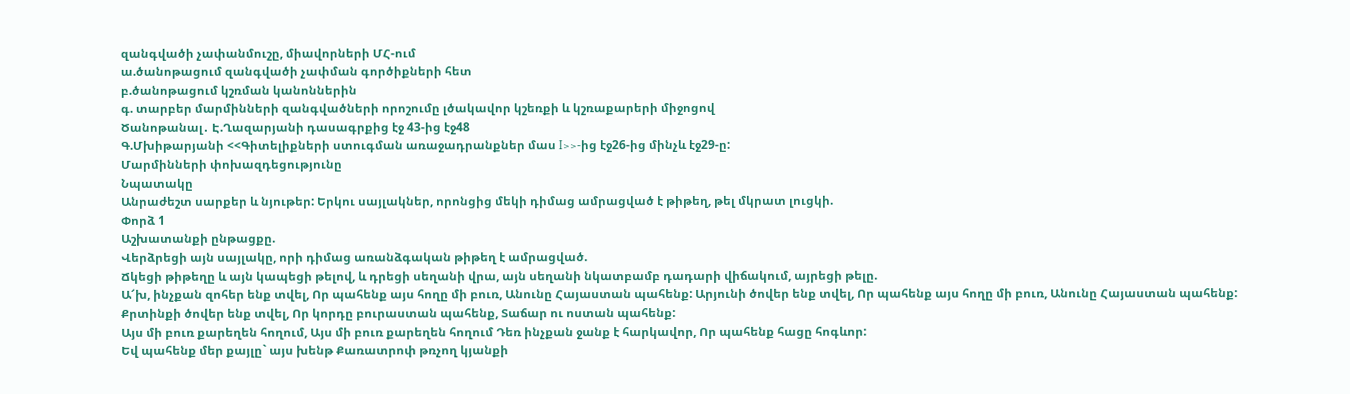զանգվածի չափանմուշը, միավորների ՄՀ-ում
ա.ծանոթացում զանգվածի չափման գործիքների հետ
բ.ծանոթացում կշռման կանոններին
գ. տարբեր մարմինների զանգվածների որոշումը լծակավոր կշեռքի և կշռաքարերի միջոցով
Ծանոթանալ․ Է.Ղազարյանի դասագրքից էջ 43-ից էջ48
Գ.Մխիթարյանի <<Գիտելիքների ստուգման առաջադրանքներ մաս I>>-ից էջ26-ից մինչև էջ29-ը:
Մարմինների փոխազդեցությունը
Նպատակը
Անրաժեշտ սարքեր և նյութեր: Երկու սայլակներ, որոնցից մեկի դիմաց ամրացված է թիթեղ, թել մկրատ լուցկի.
Փորձ 1
Աշխատանքի ընթացքը.
Վերձրեցի այն սայլակը, որի դիմաց առանձգական թիթեղ է ամրացված.
Ճկեցի թիթեղը և այն կապեցի թելով, և դրեցի սեղանի վրա, այն սեղանի նկատբամբ դադարի վիճակում, այրեցի թելը.
Ա՜խ, ինչքան զոհեր ենք տվել, Որ պահենք այս հողը մի բուռ, Անունը Հայաստան պահենք: Արյունի ծովեր ենք տվել, Որ պահենք այս հողը մի բուռ, Անունը Հայաստան պահենք: Քրտինքի ծովեր ենք տվել, Որ կորդը բուրաստան պահենք, Տաճար ու ոստան պահենք:
Այս մի բուռ քարեղեն հողում, Այս մի բուռ քարեղեն հողում Դեռ ինչքան ջանք է հարկավոր, Որ պահենք հացը հոգևոր:
Եվ պահենք մեր քայլը` այս խենթ Քառատրոփ թռչող կյանքի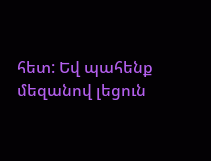հետ: Եվ պահենք մեզանով լեցուն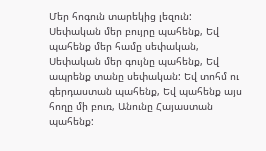Մեր հոգուն տարեկից լեզուն:
Սեփական մեր բույրը պահենք, Եվ պահենք մեր համը սեփական, Սեփական մեր գույնը պահենք, Եվ ապրենք տանը սեփական: Եվ տոհմ ու գերդաստան պահենք, Եվ պահենք այս հողը մի բուռ, Անունը Հայաստան պահենք: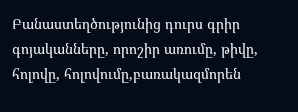Բանաստեղծությունից դուրս գրիր գոյականները, որոշիր առումը, թիվը, հոլովը, հոլովումը,բառակազմորեն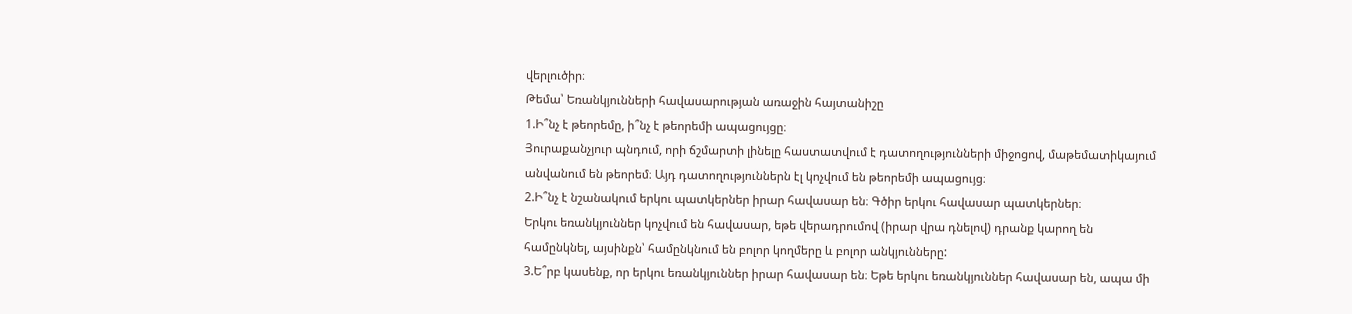վերլուծիր։
Թեմա՝ Եռանկյունների հավասարության առաջին հայտանիշը
1.Ի՞նչ է թեորեմը, ի՞նչ է թեորեմի ապացույցը։
Յուրաքանչյուր պնդում, որի ճշմարտի լինելը հաստատվում է դատողությունների միջոցով, մաթեմատիկայում անվանում են թեորեմ։ Այդ դատողություններն էլ կոչվում են թեորեմի ապացույց։
2.Ի՞նչ է նշանակում երկու պատկերներ իրար հավասար են։ Գծիր երկու հավասար պատկերներ։
Երկու եռանկյուններ կոչվում են հավասար, եթե վերադրումով (իրար վրա դնելով) դրանք կարող են համընկնել, այսինքն՝ համընկնում են բոլոր կողմերը և բոլոր անկյունները:
3.Ե՞րբ կասենք, որ երկու եռանկյուններ իրար հավասար են։ Եթե երկու եռանկյուններ հավասար են, ապա մի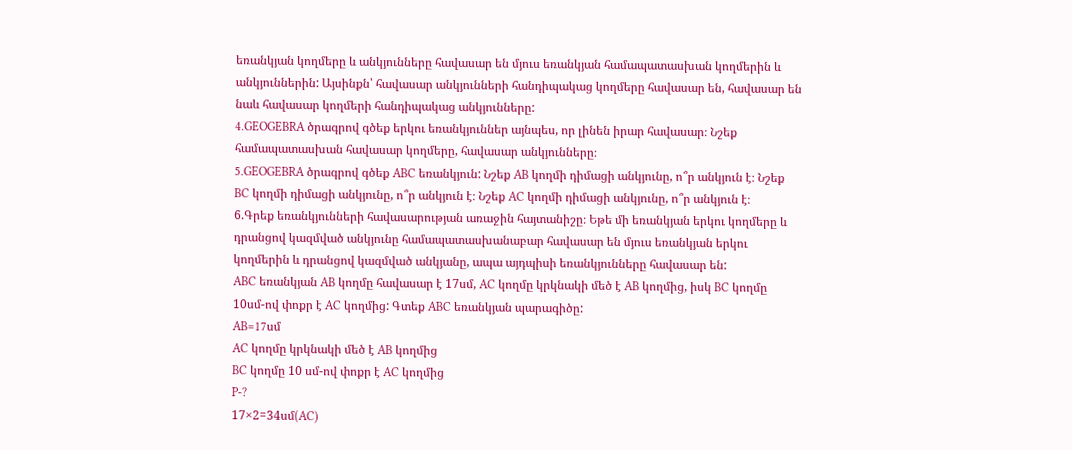եռանկյան կողմերը և անկյունները հավասար են մյուս եռանկյան համապատասխան կողմերին և անկյուններին: Այսինքն՝ հավասար անկյունների հանդիպակաց կողմերը հավասար են, հավասար են նաև հավասար կողմերի հանդիպակաց անկյունները:
4.GEOGEBRA ծրագրով գծեք երկու եռանկյուններ այնպես, որ լինեն իրար հավասար։ Նշեք համապատասխան հավասար կողմերը, հավասար անկյունները։
5.GEOGEBRA ծրագրով գծեք ABC եռանկյուն: Նշեք AB կողմի դիմացի անկյունը, ո՞ր անկյուն է։ Նշեք BC կողմի դիմացի անկյունը, ո՞ր անկյուն է։ Նշեք AC կողմի դիմացի անկյունը, ո՞ր անկյուն է։
6.Գրեք եռանկյունների հավասարության առաջին հայտանիշը։ Եթե մի եռանկյան երկու կողմերը և դրանցով կազմված անկյունը համապատասխանաբար հավասար են մյուս եռանկյան երկու կողմերին և դրանցով կազմված անկյանը, ապա այդպիսի եռանկյունները հավասար են:
ABC եռանկյան AB կողմը հավասար է 17սմ, AC կողմը կրկնակի մեծ է AB կողմից, իսկ BC կողմը 10սմ-ով փոքր է AC կողմից: Գտեք ABC եռանկյան պարագիծը:
AB=17սմ
AC կողմը կրկնակի մեծ է AB կողմից
BC կողմը 10 սմ-ով փոքր է AC կողմից
P-?
17×2=34սմ(AC)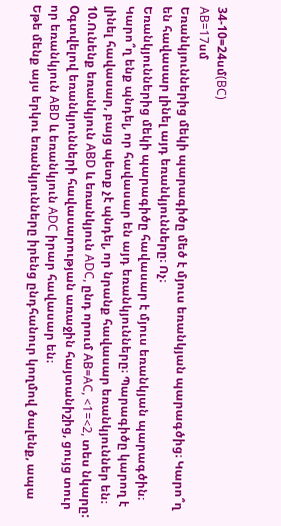34-10=24սմ(BC)
AB=17սմ
Եռանկյուններից մեկի պարագիծը մեծ է մյուս եռանկյան պարագծից։ Կարո՞ղ են հավասար լինել այդ եռանկյունները։ Ոչ։
Եռանկյուններից մեկի պարագիծը հավասար է մյուս եռանկյան պարագծին։ Կարո՞ղ ենք պնդել, որ հավասար են այդ եռանկյունները։ Պարագիծը կարող է լինել հավասար, բայց պետք չէ պնդել, որ նրանք հավասար եռանկյուններ են։
10.Ունենք եռանկյուն АBD և եռանկյուն ADC, ընդ որում АB=AC, <1=<2, տես նկարը: Oգտվելով եռանկյունների հավասարության առաջին հայտանիշից, ցույց տուր որ եռանկյուն АBD և եռանկյուն ADC իրար հավասար են։
Եթե մենք այս երկու եռանկյունները իրենց ընդհանուր կողմով ծալենք, ապա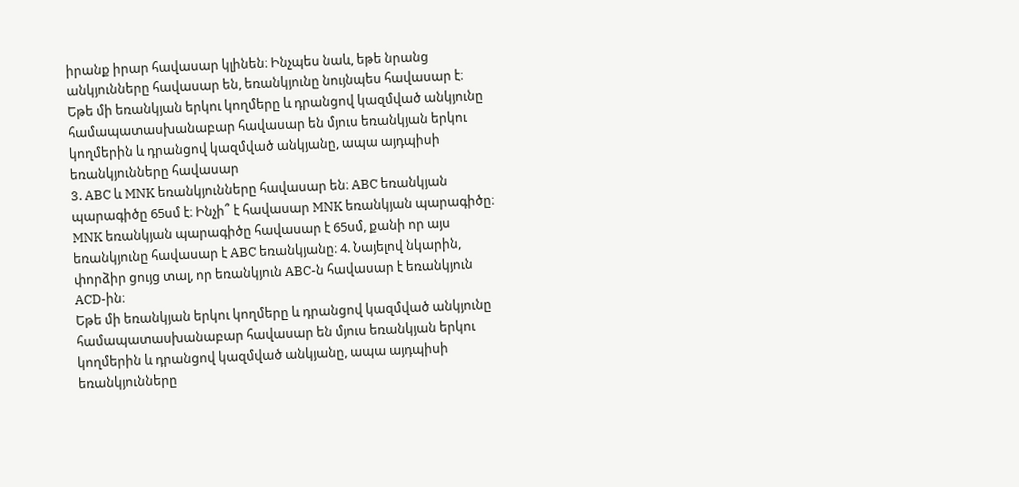իրանք իրար հավասար կլինեն։ Ինչպես նաև, եթե նրանց անկյունները հավասար են, եռանկյունը նույնպես հավասար է։
Եթե մի եռանկյան երկու կողմերը և դրանցով կազմված անկյունը համապատասխանաբար հավասար են մյուս եռանկյան երկու կողմերին և դրանցով կազմված անկյանը, ապա այդպիսի եռանկյունները հավասար
3. ABC և MNK եռանկյունները հավասար են։ ABC եռանկյան պարագիծը 65սմ է։ Ինչի՞ է հավասար MNK եռանկյան պարագիծը։ MNK եռանկյան պարագիծը հավասար է 65սմ, քանի որ այս եռանկյունը հավասար է ABC եռանկյանը։ 4. Նայելով նկարին, փորձիր ցույց տալ, որ եռանկյուն ABC-ն հավասար է եռանկյուն ACD-ին։
Եթե մի եռանկյան երկու կողմերը և դրանցով կազմված անկյունը համապատասխանաբար հավասար են մյուս եռանկյան երկու կողմերին և դրանցով կազմված անկյանը, ապա այդպիսի եռանկյունները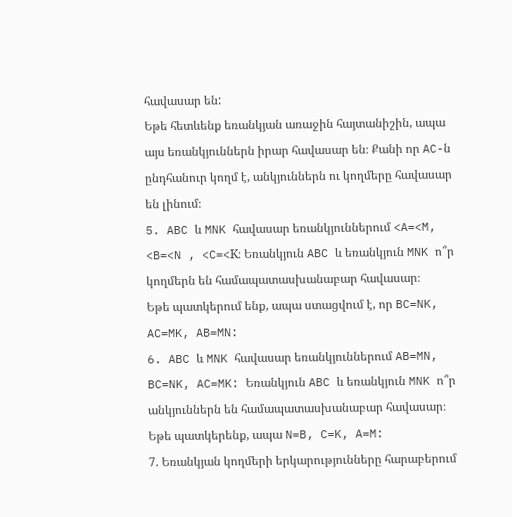հավասար են:
Եթե հետևենք եռանկյան առաջին հայտանիշին, ապա այս եռանկյուններն իրար հավասար են։ Քանի որ AC-ն ընդհանուր կողմ է, անկյուններն ու կողմերը հավասար են լինում։
5. ABC և MNK հավասար եռանկյուններում <A=<M, <B=<N , <C=<K։ Եռանկյուն ABC և եռանկյուն MNK ո՞ր կողմերն են համապատասխանաբար հավասար։
Եթե պատկերում ենք, ապա ստացվում է, որ BC=NK, AC=MK, AB=MN:
6. ABC և MNK հավասար եռանկյուններում AB=MN, BC=NK, AC=MK: Եռանկյուն ABC և եռանկյուն MNK ո՞ր անկյուններն են համապատասխանաբար հավասար։
Եթե պատկերենք, ապա N=B, C=K, A=M:
7. Եռանկյան կողմերի երկարությունները հարաբերում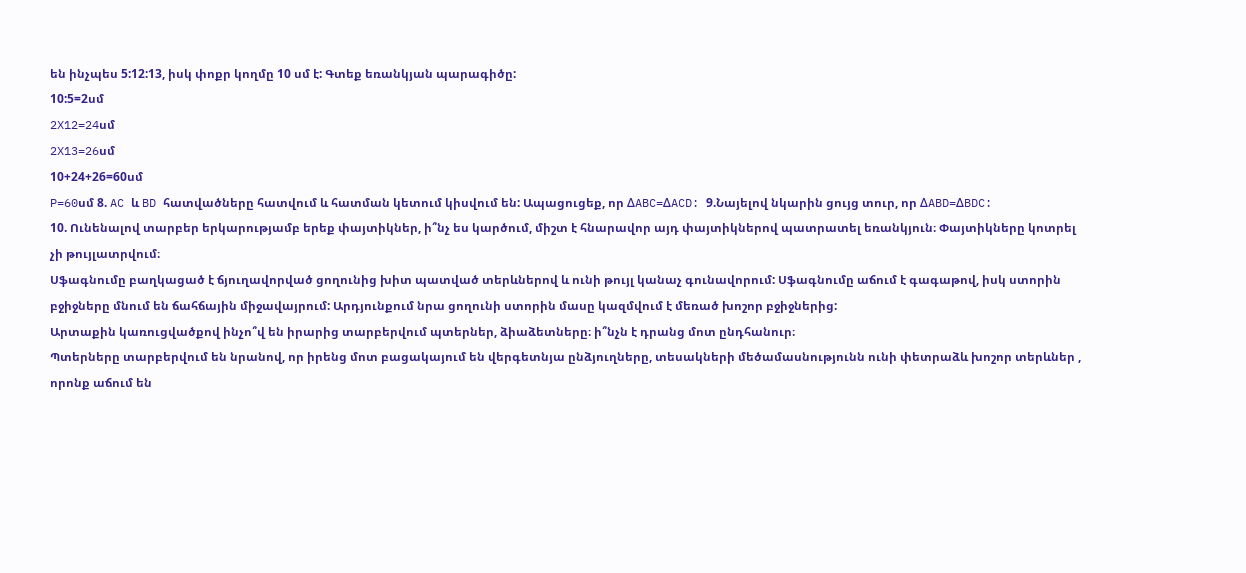են ինչպես 5:12:13, իսկ փոքր կողմը 10 սմ է: Գտեք եռանկյան պարագիծը:
10:5=2սմ
2X12=24սմ
2X13=26սմ
10+24+26=60սմ
P=60սմ 8. AC և BD հատվածները հատվում և հատման կետում կիսվում են: Ապացուցեք, որ ΔABC=ΔACD: 9.Նայելով նկարին ցույց տուր, որ ΔABD=ΔBDC:
10. Ունենալով տարբեր երկարությամբ երեք փայտիկներ, ի՞նչ ես կարծում, միշտ է հնարավոր այդ փայտիկներով պատրատել եռանկյուն։ Փայտիկները կոտրել չի թույլատրվում։
Սֆագնումը բաղկացած է ճյուղավորված ցողունից խիտ պատված տերևներով և ունի թույլ կանաչ գունավորում: Սֆագնումը աճում է գագաթով, իսկ ստորին բջիջները մնում են ճահճային միջավայրում: Արդյունքում նրա ցողունի ստորին մասը կազմվում է մեռած խոշոր բջիջներից:
Արտաքին կառուցվածքով ինչո՞վ են իրարից տարբերվում պտերներ, ձիաձետները։ ի՞նչն է դրանց մոտ ընդհանուր։
Պտերները տարբերվում են նրանով, որ իրենց մոտ բացակայում են վերգետնյա ընձյուղները, տեսակների մեծամասնությունն ունի փետրաձև խոշոր տերևներ , որոնք աճում են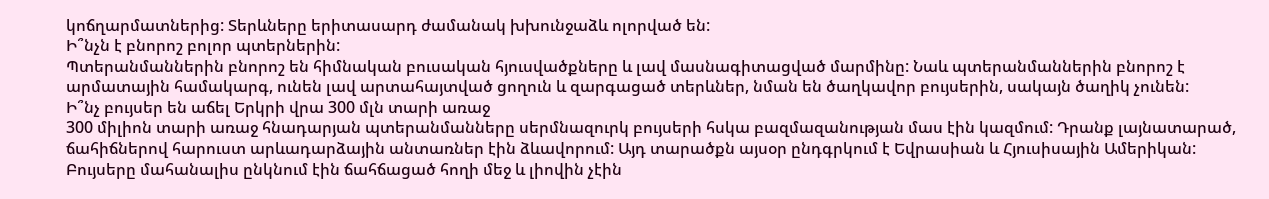կոճղարմատներից: Տերևները երիտասարդ ժամանակ խխունջաձև ոլորված են:
Ի՞նչն է բնորոշ բոլոր պտերներին:
Պտերանմաններին բնորոշ են հիմնական բուսական հյուսվածքները և լավ մասնագիտացված մարմինը: Նաև պտերանմաններին բնորոշ է արմատային համակարգ, ունեն լավ արտահայտված ցողուն և զարգացած տերևներ, նման են ծաղկավոր բույսերին, սակայն ծաղիկ չունեն:
Ի՞նչ բույսեր են աճել Երկրի վրա 300 մլն տարի առաջ
300 միլիոն տարի առաջ հնադարյան պտերանմանները սերմնազուրկ բույսերի հսկա բազմազանության մաս էին կազմում: Դրանք լայնատարած, ճահիճներով հարուստ արևադարձային անտառներ էին ձևավորում: Այդ տարածքն այսօր ընդգրկում է Եվրասիան և Հյուսիսային Ամերիկան: Բույսերը մահանալիս ընկնում էին ճահճացած հողի մեջ և լիովին չէին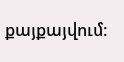քայքայվում: